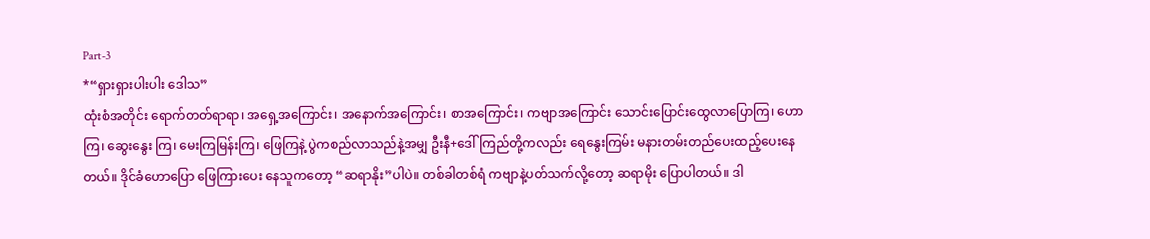Part-3
*“ရှားရှားပါးပါး ဒေါသ”
ထုံးစံအတိုင်း ရောက်တတ်ရာရာ၊ အရှေ့အကြောင်း၊ အနောက်အကြောင်း၊ စာအကြောင်း၊ ကဗျာအကြောင်း သောင်းပြောင်းထွေလာပြောကြ၊ ဟောကြ၊ ဆွေးနွေး ကြ၊ မေးကြမြန်းကြ၊ ဖြေကြနဲ့ ပွဲကစည်လာသည်နဲ့အမျှ ဦးနီ+ဒေါ်ကြည်တို့ကလည်း ရေနွေးကြမ်း မနားတမ်းတည်ပေးထည့်ပေးနေတယ်။ ဒိုင်ခံဟောပြော ဖြေကြားပေး နေသူကတော့ “ဆရာနိုး”ပါပဲ။ တစ်ခါတစ်ရံ ကဗျာနဲ့ပတ်သက်လို့တော့ ဆရာမိုး ပြောပါတယ်။ ဒါ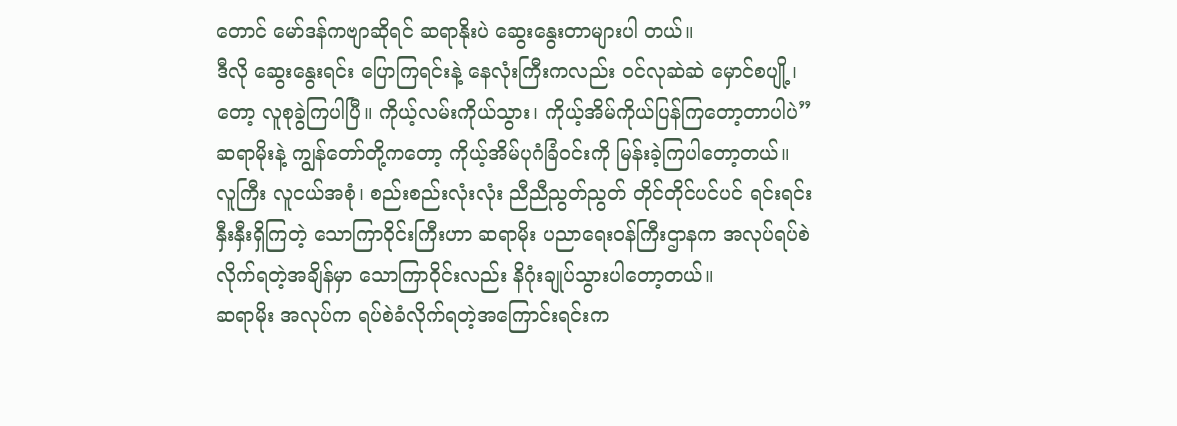တောင် မော်ဒန်ကဗျာဆိုရင် ဆရာနိုးပဲ ဆွေးနွေးတာများပါ တယ်။
ဒီလို ဆွေးနွေးရင်း ပြောကြရင်းနဲ့ နေလုံးကြီးကလည်း ဝင်လုဆဲဆဲ မှောင်စပျို့၊ တော့ လူစုခွဲကြပါပြီ။ ကိုယ့်လမ်းကိုယ်သွား၊ ကိုယ့်အိမ်ကိုယ်ပြန်ကြတော့တာပါပဲ” ဆရာမိုးနဲ့ ကျွန်တော်တို့ကတော့ ကိုယ့်အိမ်ပုဂံခြံဝင်းကို မြန်းခဲ့ကြပါတော့တယ်။
လူကြီး လူငယ်အစုံ၊ စည်းစည်းလုံးလုံး ညီညီညွတ်ညွတ် တိုင်တိုင်ပင်ပင် ရင်းရင်းနှီးနှီးရှိကြတဲ့ သောကြာဝိုင်းကြီးဟာ ဆရာမိုး ပညာရေးဝန်ကြီးဌာနက အလုပ်ရပ်စဲလိုက်ရတဲ့အချိန်မှာ သောကြာဝိုင်းလည်း နိဂုံးချုပ်သွားပါတော့တယ်။
ဆရာမိုး အလုပ်က ရပ်စဲခံလိုက်ရတဲ့အကြောင်းရင်းက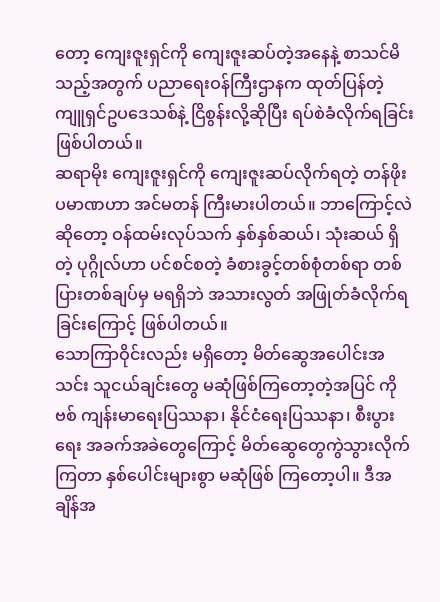တော့ ကျေးဇူးရှင်ကို ကျေးဇူးဆပ်တဲ့အနေနဲ့ စာသင်မိသည့်အတွက် ပညာရေးဝန်ကြီးဌာနက ထုတ်ပြန်တဲ့ ကျူရှင်ဥပဒေသစ်နဲ့ ငြိစွန်းလို့ဆိုပြီး ရပ်စဲခံလိုက်ရခြင်းဖြစ်ပါတယ်။
ဆရာမိုး ကျေးဇူးရှင်ကို ကျေးဇူးဆပ်လိုက်ရတဲ့ တန်ဖိုးပမာဏဟာ အင်မတန် ကြီးမားပါတယ်။ ဘာကြောင့်လဲဆိုတော့ ဝန်ထမ်းလုပ်သက် နှစ်နှစ်ဆယ်၊ သုံးဆယ် ရှိတဲ့ ပုဂ္ဂိုလ်ဟာ ပင်စင်စတဲ့ ခံစားခွင့်တစ်စုံတစ်ရာ တစ်ပြားတစ်ချပ်မှ မရရှိဘဲ အသားလွတ် အဖြုတ်ခံလိုက်ရခြင်းကြောင့် ဖြစ်ပါတယ်။
သောကြာဝိုင်းလည်း မရှိတော့ မိတ်ဆွေအပေါင်းအသင်း သူငယ်ချင်းတွေ မဆုံဖြစ်ကြတော့တဲ့အပြင် ကိုဗစ် ကျန်းမာရေးပြဿနာ၊ နိုင်ငံရေးပြဿနာ၊ စီးပွားရေး အခက်အခဲတွေကြောင့် မိတ်ဆွေတွေကွဲသွားလိုက်ကြတာ နှစ်ပေါင်းများစွာ မဆုံဖြစ် ကြတော့ပါ။ ဒီအချိန်အ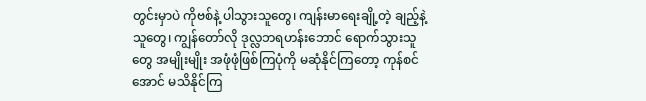တွင်းမှာပဲ ကိုဗစ်နဲ့ ပါသွားသူတွေ၊ ကျန်းမာရေးချို့တဲ့ ချည့်နဲ့သူတွေ၊ ကျွန်တော်လို ဒုလ္လဘရဟန်းဘောင် ရောက်သွားသူတွေ အမျိုးမျိုး အဖုံဖုံဖြစ်ကြပုံကို မဆုံနိုင်ကြတော့ ကုန်စင်အောင် မသိနိုင်ကြ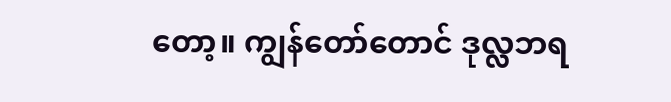တော့။ ကျွန်တော်တောင် ဒုလ္လဘရ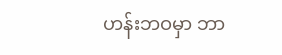ဟန်းဘဝမှာ ဘာ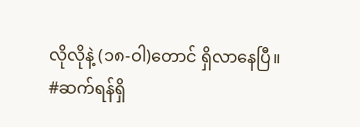လိုလိုနဲ့ (၁၈-ဝါ)တောင် ရှိလာနေပြီ။
#ဆက်ရန်ရှိ